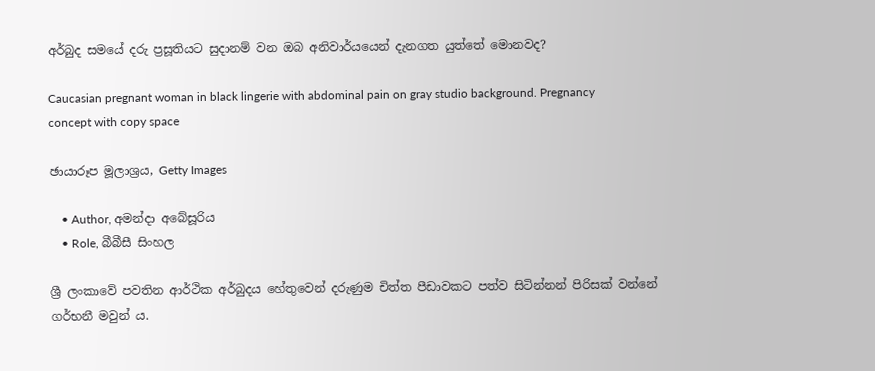අර්බුද සමයේ දරු ප්‍රසූතියට සුදානම් වන ඔබ අනිවාර්යයෙන් දැනගත යුත්තේ මොනවද?

Caucasian pregnant woman in black lingerie with abdominal pain on gray studio background. Pregnancy concept with copy space

ඡායාරූප මූලාශ්‍රය, Getty Images

    • Author, අමන්දා අබේසූරිය
    • Role, බීබීසී සිංහල

ශ්‍රී ලංකාවේ පවතින ආර්ථික අර්බුදය හේතුවෙන් දරුණුම චිත්ත පීඩාවකට පත්ව සිටින්නන් පිරිසක් වන්නේ ගර්භනී මවුන් ය.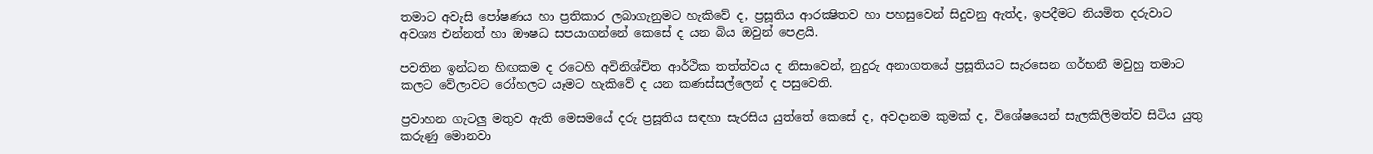තමාට අවැසි පෝෂණය හා ප්‍රතිකාර ලබාගැනුමට හැකිවේ ද, ප්‍රසූතිය ආරක්‍ෂිතව හා පහසුවෙන් සිදුවනු ඇත්ද, ඉපදීමට නියමිත දරුවාට අවශ්‍ය එන්නත් හා ඖෂධ සපයාගන්නේ කෙසේ ද යන බිය ඔවුන් පෙළයි.

පවතින ඉන්ධන හිඟකම ද රටෙහි අවිනිශ්චිත ආර්ථික තත්ත්වය ද නිසාවෙන්, නුදුරු අනාගතයේ ප්‍රසූතියට සැරසෙන ගර්භනී මවුහු තමාට කලට වේලාවට රෝහලට යෑමට හැකිවේ ද යන කණස්සල්ලෙන් ද පසුවෙති.

ප්‍රවාහන ගැටලු මතුව ඇති මෙසමයේ දරු ප්‍රසූතිය සඳහා සැරසිය යුත්තේ කෙසේ ද, අවදානම කුමක් ද, විශේෂයෙන් සැලකිලිමත්ව සිටිය යුතු කරුණු මොනවා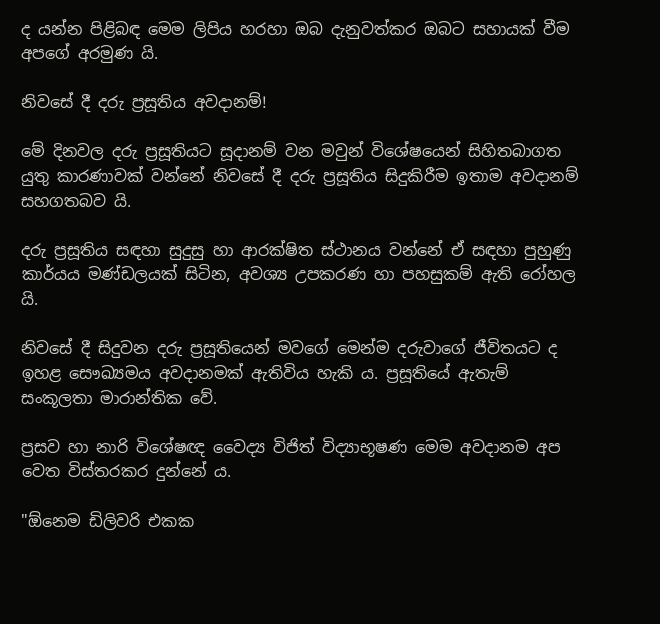ද යන්න පිළිබඳ මෙම ලිපිය හරහා ඔබ දැනුවත්කර ඔබට සහායක් වීම අපගේ අරමුණ යි.

නිවසේ දී දරු ප්‍රසූතිය අවදානම්!

මේ දිනවල දරු ප්‍රසූතියට සූදානම් වන මවුන් විශේෂයෙන් සිහිතබාගත යුතු කාරණාවක් වන්නේ නිවසේ දී දරු ප්‍රසූතිය සිදුකිරීම ඉතාම අවදානම් සහගතබව යි.

දරු ප්‍රසූතිය සඳහා සුදුසු හා ආරක්ෂිත ස්ථානය වන්නේ ඒ සඳහා පුහුණු කාර්යය මණ්ඩලයක් සිටින, අවශ්‍ය උපකරණ හා පහසුකම් ඇති රෝහල යි.

නිවසේ දී සිදුවන දරු ප්‍රසූතියෙන් මවගේ මෙන්ම දරුවාගේ ජීවිතයට ද ඉහළ සෞඛ්‍යමය අවදානමක් ඇතිවිය හැකි ය. ප්‍රසූතියේ ඇතැම් සංකූලතා මාරාන්තික වේ.

ප්‍රසව හා නාරි විශේෂඥ වෛද්‍ය විජිත් විද්‍යාභූෂණ මෙම අවදානම අප වෙත විස්තරකර දුන්නේ ය.

"ඕනෙම ඩිලිවරි එකක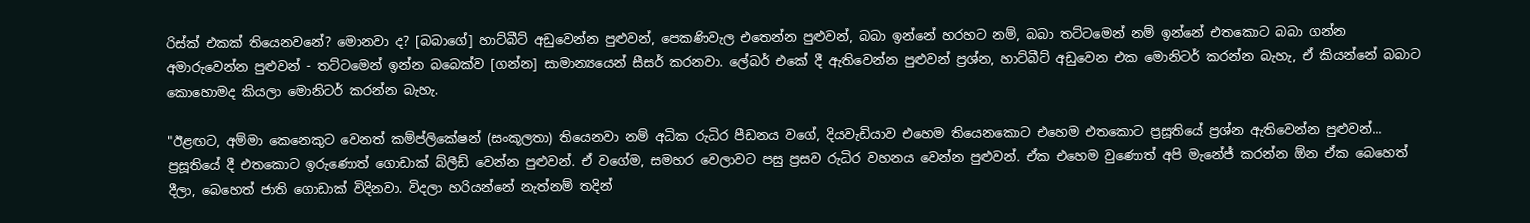රිස්ක් එකක් තියෙනවනේ? මොනවා ද? [බබාගේ] හාට්බීට් අඩුවෙන්න පුළුවන්, පෙකණිවැල එතෙන්න පුළුවන්, බබා ඉන්නේ හරහට නම්, බබා තට්ටමෙන් නම් ඉන්නේ එතකොට බබා ගන්න අමාරුවෙන්න පුළුවන් - තට්ටමෙන් ඉන්න බබෙක්ව [ගන්න] සාමාන්‍යයෙන් සීසර් කරනවා. ලේබර් එකේ දී ඇතිවෙන්න පුළුවන් ප්‍රශ්න, හාට්බීට් අඩුවෙන එක මොනිටර් කරන්න බැහැ, ඒ කියන්නේ බබාට කොහොමද කියලා මොනිටර් කරන්න බැහැ.

"ඊළඟට, අම්මා කෙනෙකුට වෙනත් කම්ප්ලිකේෂන් (සංකූලතා) තියෙනවා නම් අධික රුධිර පීඩනය වගේ, දියවැඩියාව එහෙම තියෙනකොට එහෙම එතකොට ප්‍රසූතියේ ප්‍රශ්න ඇතිවෙන්න පුළුවන්... ප්‍රසූතියේ දී එතකොට ඉරුණොත් ගොඩාක් බ්ලීඩ් වෙන්න පුළුවන්. ඒ වගේම, සමහර වෙලාවට පසු ප්‍රසව රුධිර වහනය වෙන්න පුළුවන්. ඒක එහෙම වුණොත් අපි මැනේජ් කරන්න ඕන ඒක බෙහෙත් දීලා, බෙහෙත් ජාති ගොඩාක් විදිනවා. විදලා හරියන්නේ නැත්නම් තදින්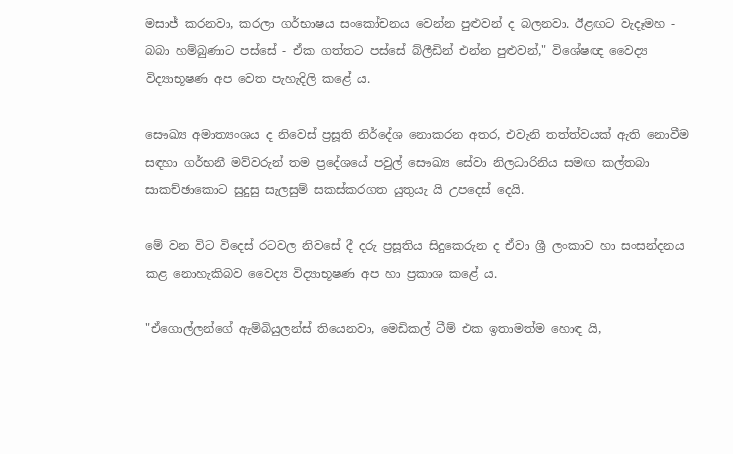මසාජ් කරනවා, කරලා ගර්භාෂය සංකෝචනය වෙන්න පුළුවන් ද බලනවා. ඊළඟට වැදෑමහ - බබා හම්බුණාට පස්සේ - ඒක ගත්තට පස්සේ බ්ලීඩින් එන්න පුළුවන්," විශේෂඥ වෛද්‍ය විද්‍යාභූෂණ අප වෙත පැහැදිලි කළේ ය.

සෞඛ්‍ය අමාත්‍යංශය ද නිවෙස් ප්‍රසූති නිර්දේශ නොකරන අතර, එවැනි තත්ත්වයක් ඇති නොවීම සඳහා ගර්භනී මව්වරුන් තම ප්‍රදේශයේ පවුල් සෞඛ්‍ය සේවා නිලධාරිනිය සමඟ කල්තබා සාකච්ඡාකොට සුදුසු සැලසුම් සකස්කරගත යුතුයැ යි උපදෙස් දෙයි.

මේ වන විට විදෙස් රටවල නිවසේ දී දරු ප්‍රසූතිය සිදුකෙරුන ද ඒවා ශ්‍රී ලංකාව හා සංසන්දනය කළ නොහැකිබව වෛද්‍ය විද්‍යාභූෂණ අප හා ප්‍රකාශ කළේ ය.

"ඒගොල්ලන්ගේ ඇම්බියුලන්ස් තියෙනවා, මෙඩිකල් ටීම් එක ඉතාමත්ම හොඳ යි,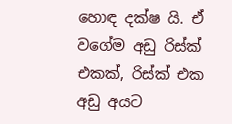හොඳ දක්ෂ යි. ඒ වගේම අඩු රිස්ක් එකක්, රිස්ක් එක අඩු අයට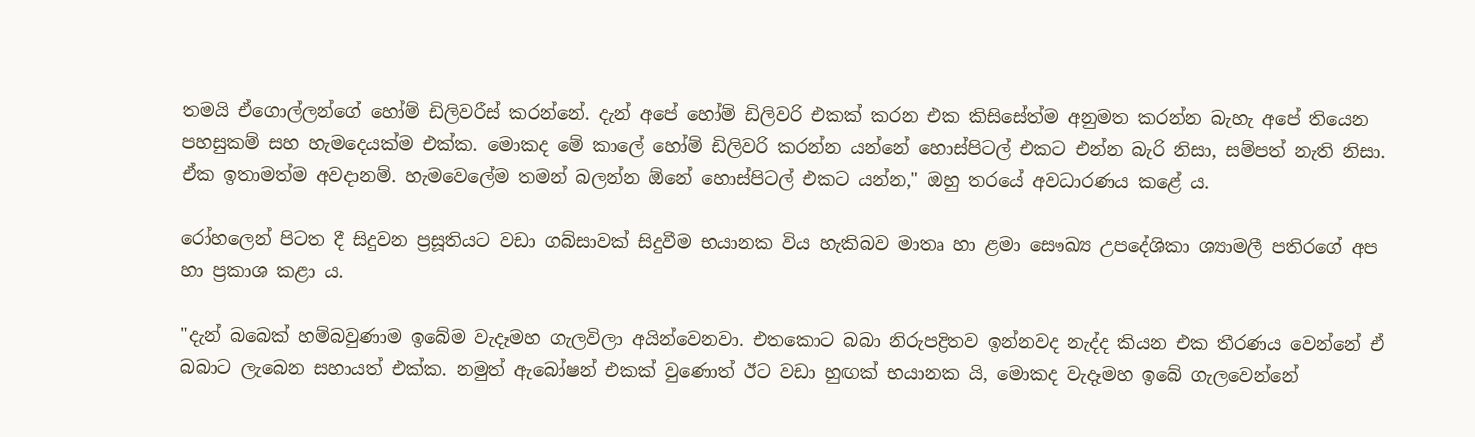තමයි ඒගොල්ලන්ගේ හෝම් ඩිලිවරීස් කරන්නේ. දැන් අපේ හෝම් ඩිලිවරි එකක් කරන එක කිසිසේත්ම අනුමත කරන්න බැහැ අපේ තියෙන පහසුකම් සහ හැමදෙයක්ම එක්ක. මොකද මේ කාලේ හෝම් ඩිලිවරි කරන්න යන්නේ හොස්පිටල් එකට එන්න බැරි නිසා, සම්පත් නැති නිසා. ඒක ඉතාමත්ම අවදානම්. හැමවෙලේම තමන් බලන්න ඕනේ හොස්පිටල් එකට යන්න," ඔහු තරයේ අවධාරණය කළේ ය.

රෝහලෙන් පිටත දී සිදුවන ප්‍රසූතියට වඩා ගබ්සාවක් සිදුවීම භයානක විය හැකිබව මාතෘ හා ළමා සෞඛ්‍ය උපදේශිකා ශ්‍යාමලී පතිරගේ අප හා ප්‍රකාශ කළා ය.

"දැන් බබෙක් හම්බවුණාම ඉබේම වැදෑමහ ගැලවිලා අයින්වෙනවා. එතකොට බබා නිරුපද්‍රිතව ඉන්නවද නැද්ද කියන එක තීරණය වෙන්නේ ඒ බබාට ලැබෙන සහායත් එක්ක. නමුත් ඇබෝෂන් එකක් වුණොත් ඊට වඩා හුඟක් භයානක යි, මොකද වැදෑමහ ඉබේ ගැලවෙන්නේ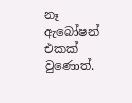නෑ ඇබෝෂන් එකක් වුණොත්.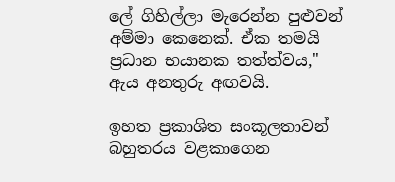ලේ ගිහිල්ලා මැරෙන්න පුළුවන් අම්මා කෙනෙක්. ඒක තමයි ප්‍රධාන භයානක තත්ත්වය," ඇය අනතුරු අඟවයි.

ඉහත ප්‍රකාශිත සංකූලතාවන් බහුතරය වළකාගෙන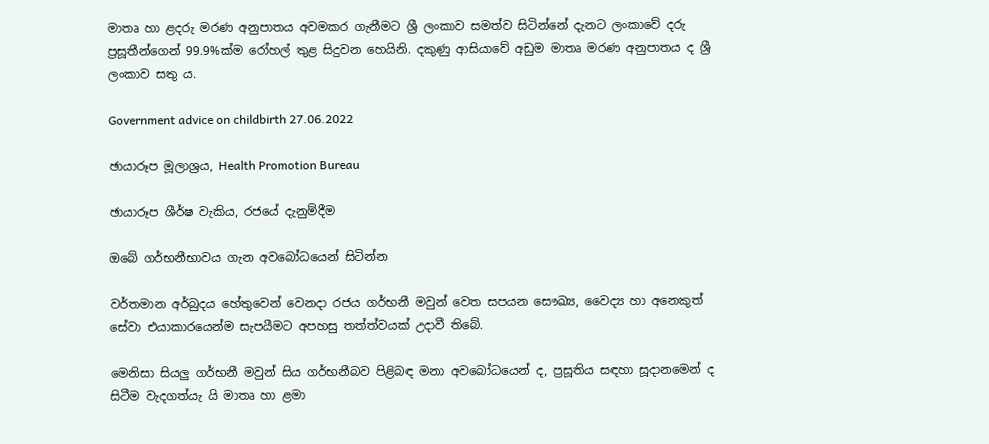මාතෘ හා ළදරු මරණ අනුපාතය අවමකර ගැනීමට ශ්‍රී ලංකාව සමත්ව සිටින්නේ දැනට ලංකාවේ දරු ප්‍රසූතීන්ගෙන් 99.9%ක්ම රෝහල් තුළ සිදුවන හෙයිනි. දකුණු ආසියාවේ අඩුම මාතෘ මරණ අනුපාතය ද ශ්‍රී ලංකාව සතු ය.

Government advice on childbirth 27.06.2022

ඡායාරූප මූලාශ්‍රය, Health Promotion Bureau

ඡායාරූප ශීර්ෂ වැකිය, රජයේ දැනුම්දීම

ඔබේ ගර්භනීභාවය ගැන අවබෝධයෙන් සිටින්න

වර්තමාන අර්බුදය හේතුවෙන් වෙනදා රජය ගර්භනී මවුන් වෙත සපයන සෞඛ්‍ය, වෛද්‍ය හා අනෙකුත් සේවා එයාකාරයෙන්ම සැපයීමට අපහසු තත්ත්වයක් උදාවී තිබේ.

මෙනිසා සියලු ගර්භනී මවුන් සිය ගර්භනීබව පිළිබඳ මනා අවබෝධයෙන් ද, ප්‍රසූතිය සඳහා සූදානමෙන් ද සිටීම වැදගත්යැ යි මාතෘ හා ළමා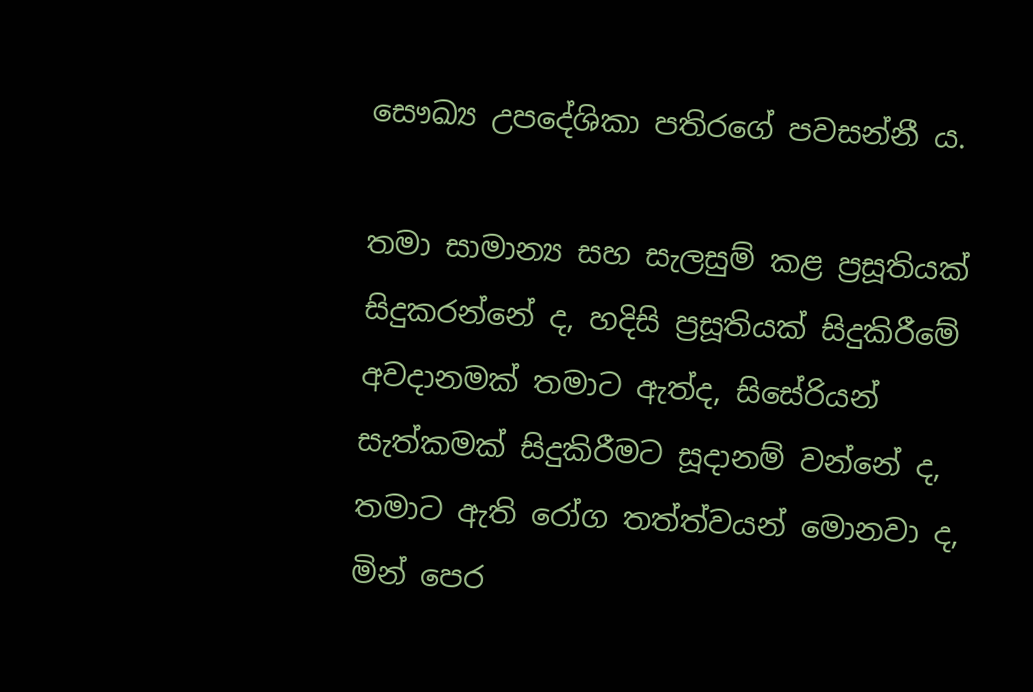සෞඛ්‍ය උපදේශිකා පතිරගේ පවසන්නී ය.

තමා සාමාන්‍ය සහ සැලසුම් කළ ප්‍රසූතියක් සිදුකරන්නේ ද, හදිසි ප්‍රසූතියක් සිදුකිරීමේ අවදානමක් තමාට ඇත්ද, සිසේරියන් සැත්කමක් සිදුකිරීමට සූදානම් වන්නේ ද, තමාට ඇති රෝග තත්ත්වයන් මොනවා ද, මින් පෙර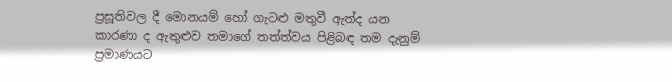ප්‍රසූතිවල දී මොනයම් හෝ ගැටළු මතුවී ඇත්ද යන කාරණා ද ඇතුළුව තමාගේ තත්ත්වය පිළිබඳ තම දැනුම් ප්‍රමාණයට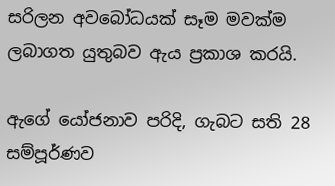සරිලන අවබෝධයක් සෑම මවක්ම ලබාගත යුතුබව ඇය ප්‍රකාශ කරයි.

ඇගේ යෝජනාව පරිදි, ගැබට සති 28 සම්පූර්ණව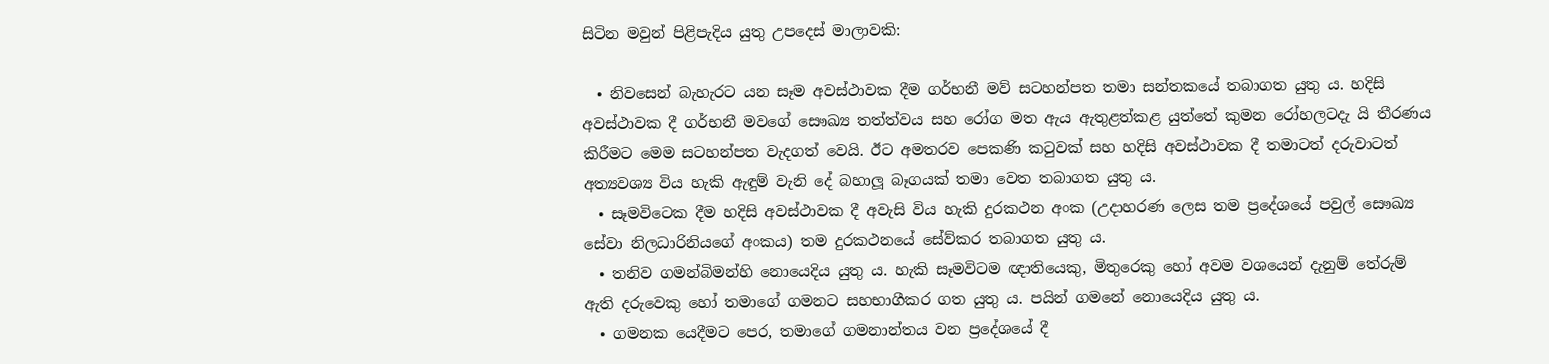සිටින මවුන් පිළිපැදිය යුතු උපදෙස් මාලාවකි:

  • නිවසෙන් බැහැරට යන සෑම අවස්ථාවක දීම ගර්භනී මව් සටහන්පත තමා සන්තකයේ තබාගත යුතු ය. හදිසි අවස්ථාවක දී ගර්භනී මවගේ සෞඛ්‍ය තත්ත්වය සහ රෝග මත ඇය ඇතුළත්කළ යුත්තේ කුමන රෝහලටදැ යි තීරණය කිරීමට මෙම සටහන්පත වැදගත් වෙයි. ඊට අමතරව පෙකණි කටුවක් සහ හදිසි අවස්ථාවක දී තමාටත් දරුවාටත් අත්‍යවශ්‍ය විය හැකි ඇඳුම් වැනි දේ බහාලූ බෑගයක් තමා වෙත තබාගත යුතු ය.
  • සෑමවිටෙක දීම හදිසි අවස්ථාවක දී අවැසි විය හැකි දුරකථන අංක (උදාහරණ ලෙස තම ප්‍රදේශයේ පවුල් සෞඛ්‍ය සේවා නිලධාරිනියගේ අංකය) තම දුරකථනයේ සේව්කර තබාගත යුතු ය.
  • තනිව ගමන්බිමන්හි නොයෙදිය යුතු ය. හැකි සෑමවිටම ඥාතියෙකු, මිතුරෙකු හෝ අවම වශයෙන් දැනුම් තේරුම් ඇති දරුවෙකු හෝ තමාගේ ගමනට සහභාගීකර ගත යුතු ය. පයින් ගමනේ නොයෙදිය යුතු ය.
  • ගමනක යෙදීමට පෙර, තමාගේ ගමනාන්තය වන ප්‍රදේශයේ දී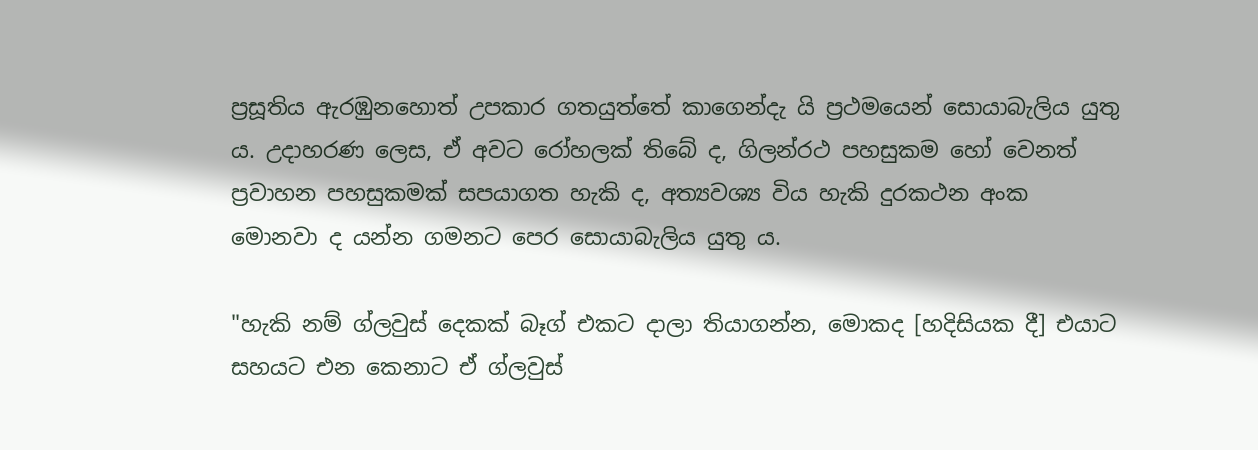ප්‍රසූතිය ඇරඹුනහොත් උපකාර ගතයුත්තේ කාගෙන්දැ යි ප්‍රථමයෙන් සොයාබැලිය යුතු ය. උදාහරණ ලෙස, ඒ අවට රෝහලක් තිබේ ද, ගිලන්රථ පහසුකම හෝ වෙනත් ප්‍රවාහන පහසුකමක් සපයාගත හැකි ද, අත්‍යවශ්‍ය විය හැකි දුරකථන අංක මොනවා ද යන්න ගමනට පෙර සොයාබැලිය යුතු ය.

"හැකි නම් ග්ලවුස් දෙකක් බෑග් එකට දාලා තියාගන්න, මොකද [හදිසියක දී] එයාට සහයට එන කෙනාට ඒ ග්ලවුස්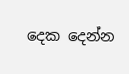දෙක දෙන්න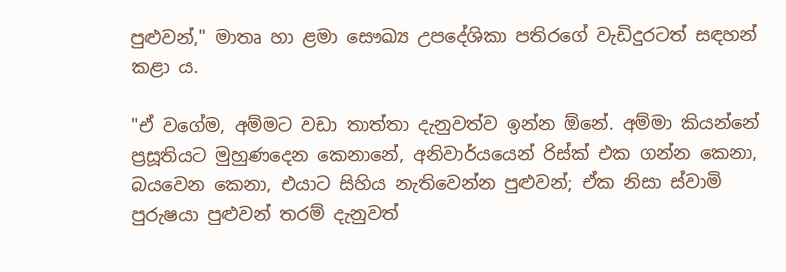පුළුවන්," මාතෘ හා ළමා සෞඛ්‍ය උපදේශිකා පතිරගේ වැඩිදුරටත් සඳහන් කළා ය.

"ඒ වගේම, අම්මට වඩා තාත්තා දැනුවත්ව ඉන්න ඕනේ. අම්මා කියන්නේ ප්‍රසූතියට මුහුණදෙන කෙනානේ, අනිවාර්යයෙන් රිස්ක් එක ගන්න කෙනා, බයවෙන කෙනා, එයාට සිහිය නැතිවෙන්න පුළුවන්; ඒක නිසා ස්වාමි පුරුෂයා පුළුවන් තරම් දැනුවත්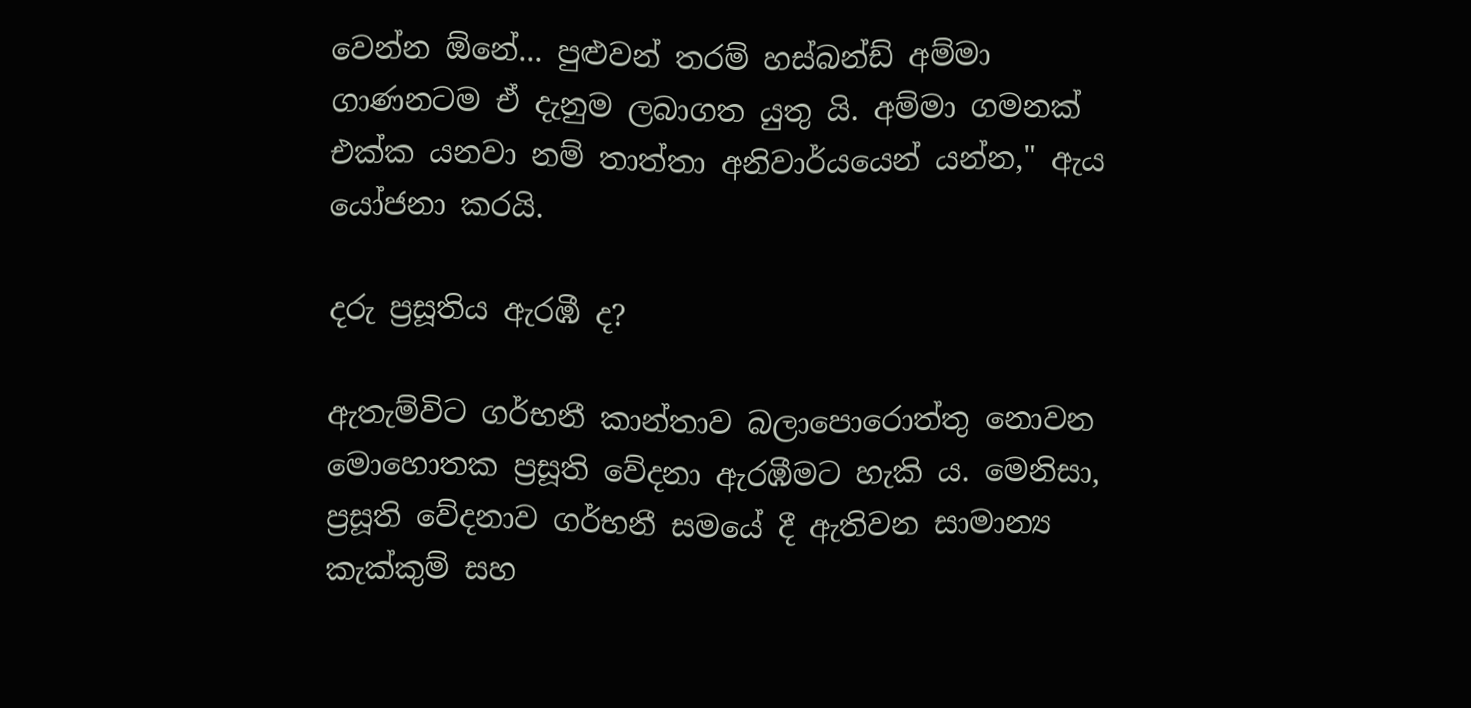වෙන්න ඕනේ... පුළුවන් තරම් හස්බන්ඩ් අම්මා ගාණනටම ඒ දැනුම ලබාගත යුතු යි. අම්මා ගමනක් එක්ක යනවා නම් තාත්තා අනිවාර්යයෙන් යන්න," ඇය යෝජනා කරයි.

දරු ප්‍රසූතිය ඇරඹී ද?

ඇතැම්විට ගර්භනී කාන්තාව බලාපොරොත්තු නොවන මොහොතක ප්‍රසූති වේදනා ඇරඹීමට හැකි ය. මෙනිසා, ප්‍රසූති වේදනාව ගර්භනී සමයේ දී ඇතිවන සාමාන්‍ය කැක්කුම් සහ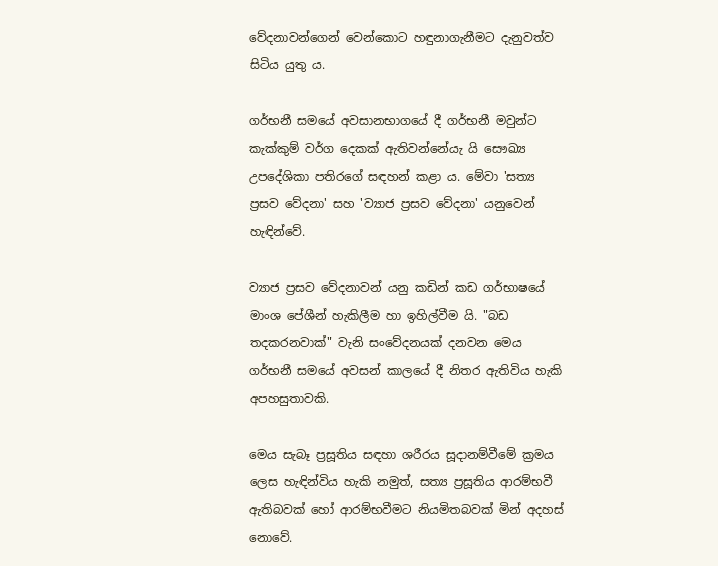වේදනාවන්ගෙන් වෙන්කොට හඳුනාගැනීමට දැනුවත්ව සිටිය යුතු ය.

ගර්භනී සමයේ අවසානභාගයේ දී ගර්භනී මවුන්ට කැක්කුම් වර්ග දෙකක් ඇතිවන්නේයැ යි සෞඛ්‍ය උපදේශිකා පතිරගේ සඳහන් කළා ය. මේවා 'සත්‍ය ප්‍රසව වේදනා' සහ 'ව්‍යාජ ප්‍රසව වේදනා' යනුවෙන් හැඳින්වේ.

ව්‍යාජ ප්‍රසව වේදනාවන් යනු කඩින් කඩ ගර්භාෂයේ මාංශ පේශීන් හැකිලීම හා ඉහිල්වීම යි. "බඩ තදකරනවාක්" වැනි සංවේදනයක් දනවන මෙය ගර්භනී සමයේ අවසන් කාලයේ දී නිතර ඇතිවිය හැකි අපහසුතාවකි.

මෙය සැබෑ ප්‍රසූතිය සඳහා ශරීරය සූදානම්වීමේ ක්‍රමය ලෙස හැඳින්විය හැකි නමුත්, සත්‍ය ප්‍රසූතිය ආරම්භවී ඇතිබවක් හෝ ආරම්භවීමට නියමිතබවක් මින් අදහස් නොවේ.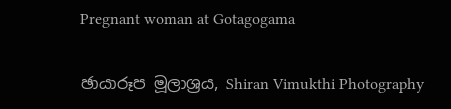Pregnant woman at Gotagogama

ඡායාරූප මූලාශ්‍රය, Shiran Vimukthi Photography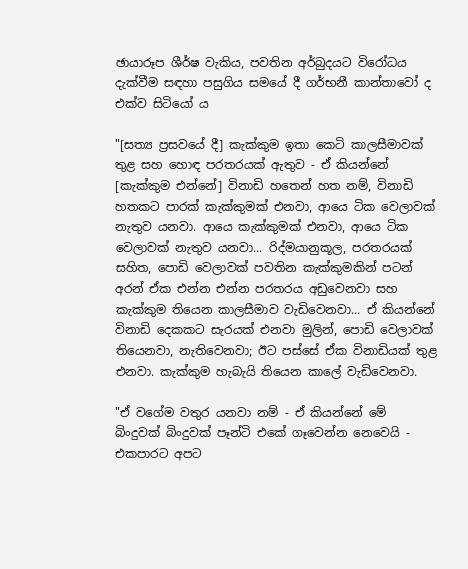ඡායාරූප ශීර්ෂ වැකිය, පවතින අර්බුදයට විරෝධය දැක්වීම සඳහා පසුගිය සමයේ දී ගර්භනී කාන්තාවෝ ද එක්ව සිටියෝ ය

"[සත්‍ය ප්‍රසවයේ දී] කැක්කුම ඉතා කෙටි කාලසීමාවක් තුළ සහ හොඳ පරතරයක් ඇතුව - ඒ කියන්නේ [කැක්කුම එන්නේ] විනාඩි හතෙන් හත නම්, විනාඩි හතකට පාරක් කැක්කුමක් එනවා, ආයෙ ටික වෙලාවක් නැතුව යනවා. ආයෙ කැක්කුමක් එනවා, ආයෙ ටික වෙලාවක් නැතුව යනවා... රිද්මයානුකූල, පරතරයක් සහිත, පොඩි වෙලාවක් පවතින කැක්කුමකින් පටන් අරන් ඒක එන්න එන්න පරතරය අඩුවෙනවා සහ කැක්කුම තියෙන කාලසීමාව වැඩිවෙනවා... ඒ කියන්නේ විනාඩි දෙකකට සැරයක් එනවා මුලින්, පොඩි වෙලාවක් තියෙනවා, නැතිවෙනවා; ඊට පස්සේ ඒක විනාඩියක් තුළ එනවා. කැක්කුම හැබැයි තියෙන කාලේ වැඩිවෙනවා.

"ඒ වගේම වතුර යනවා නම් - ඒ කියන්නේ මේ බිංදුවක් බිංදුවක් පෑන්ටි එකේ ගෑවෙන්න නෙවෙයි - එකපාරට අපට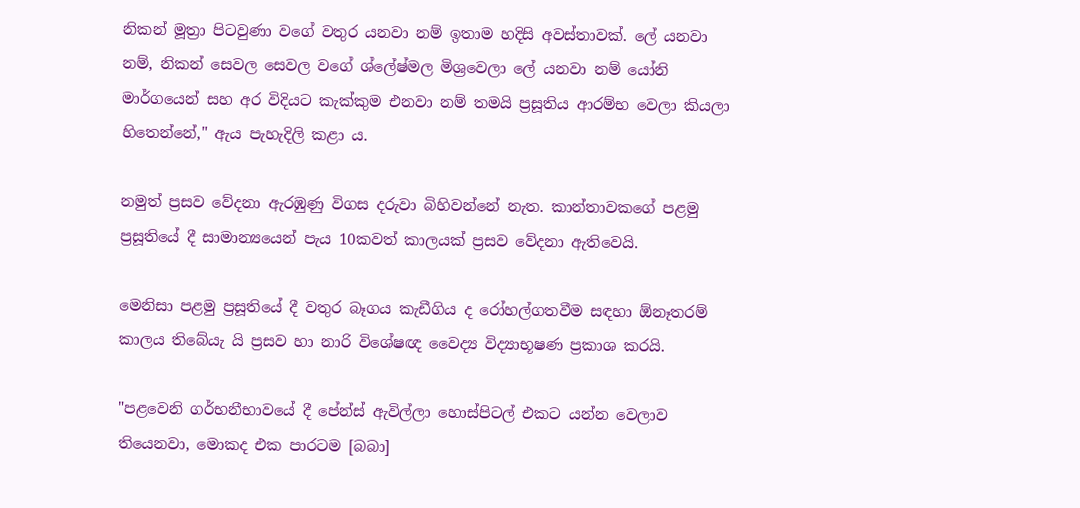නිකන් මූත්‍රා පිටවුණා වගේ වතුර යනවා නම් ඉතාම හදිසි අවස්තාවක්. ලේ යනවා නම්, නිකන් සෙවල සෙවල වගේ ශ්ලේෂ්මල මිශ්‍රවෙලා ලේ යනවා නම් යෝනි මාර්ගයෙන් සහ අර විදියට කැක්කුම එනවා නම් තමයි ප්‍රසූතිය ආරම්භ වෙලා කියලා හිතෙන්නේ," ඇය පැහැදිලි කළා ය.

නමුත් ප්‍රසව වේදනා ඇරඹුණු විගස දරුවා බිහිවන්නේ නැත. කාන්තාවකගේ පළමු ප්‍රසූතියේ දී සාමාන්‍යයෙන් පැය 10කවත් කාලයක් ප්‍රසව වේදනා ඇතිවෙයි.

මෙනිසා පළමු ප්‍රසූතියේ දී වතුර බෑගය කැඩීගිය ද රෝහල්ගතවීම සඳහා ඕනෑතරම් කාලය තිබේයැ යි ප්‍රසව හා නාරි විශේෂඥ වෛද්‍ය විද්‍යාභූෂණ ප්‍රකාශ කරයි.

"පළවෙනි ගර්භනීභාවයේ දී පේන්ස් ඇවිල්ලා හොස්පිටල් එකට යන්න වෙලාව තියෙනවා, මොකද එක පාරටම [බබා]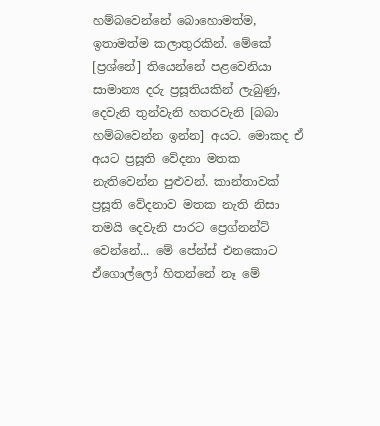හම්බවෙන්නේ බොහොමත්ම, ඉතාමත්ම කලාතුරකින්. මේකේ [ප්‍රශ්නේ] තියෙන්නේ පළවෙනියා සාමාන්‍ය දරු ප්‍රසූතියකින් ලැබුණු, දෙවැනි තුන්වැනි හතරවැනි [බබා හම්බවෙන්න ඉන්න] අයට. මොකද ඒ අයට ප්‍රසූති වේදනා මතක නැතිවෙන්න පුළුවන්. කාන්තාවක් ප්‍රසූති වේදනාව මතක නැති නිසා තමයි දෙවැනි පාරට ප්‍රෙග්නන්ට් වෙන්නේ... මේ පේන්ස් එනකොට ඒගොල්ලෝ හිතන්නේ නෑ මේ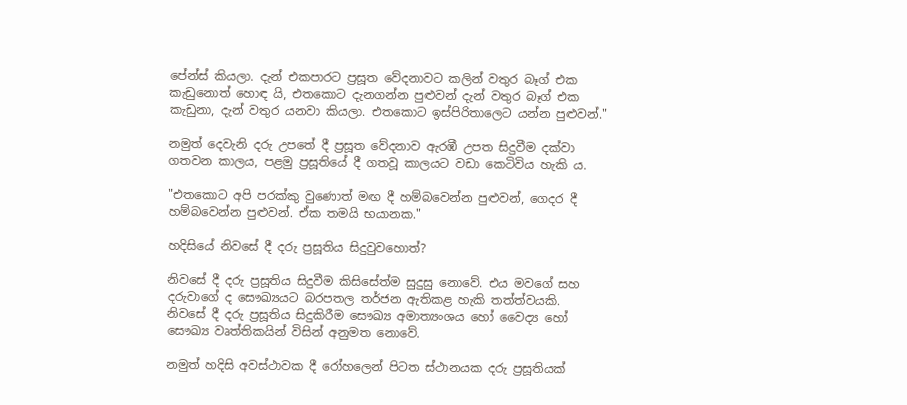පේන්ස් කියලා. දැන් එකපාරට ප්‍රසූත වේදනාවට කලින් වතුර බෑග් එක කැඩුනොත් හොඳ යි, එතකොට දැනගන්න පුළුවන් දැන් වතුර බෑග් එක කැඩුනා, දැන් වතුර යනවා කියලා. එතකොට ඉස්පිරිතාලෙට යන්න පුළුවන්."

නමුත් දෙවැනි දරු උපතේ දී ප්‍රසූත වේදනාව ඇරඹී උපත සිදුවීම දක්වා ගතවන කාලය, පළමු ප්‍රසූතියේ දී ගතවූ කාලයට වඩා කෙටිවිය හැකි ය.

"එතකොට අපි පරක්කු වුණොත් මඟ දී හම්බවෙන්න පුළුවන්, ගෙදර දී හම්බවෙන්න පුළුවන්. ඒක තමයි භයානක."

හදිසියේ නිවසේ දී දරු ප්‍රසූතිය සිදුවුවහොත්?

නිවසේ දී දරු ප්‍රසූතිය සිදුවීම කිසිසේත්ම සුදුසු නොවේ. එය මවගේ සහ දරුවාගේ ද සෞඛ්‍යයට බරපතල තර්ජන ඇතිකළ හැකි තත්ත්වයකි. නිවසේ දී දරු ප්‍රසූතිය සිදුකිරීම සෞඛ්‍ය අමාත්‍යංශය හෝ වෛද්‍ය හෝ සෞඛ්‍ය වෘත්තිකයින් විසින් අනුමත නොවේ.

නමුත් හදිසි අවස්ථාවක දී රෝහලෙන් පිටත ස්ථානයක දරු ප්‍රසූතියක්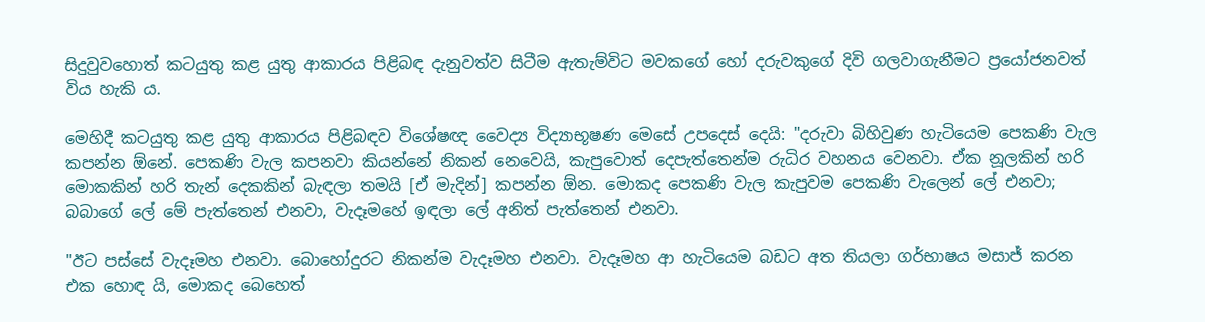සිදුවුවහොත් කටයුතු කළ යුතු ආකාරය පිළිබඳ දැනුවත්ව සිටීම ඇතැම්විට මවකගේ හෝ දරුවකුගේ දිවි ගලවාගැනීමට ප්‍රයෝජනවත් විය හැකි ය.

මෙහිදී කටයුතු කළ යුතු ආකාරය පිළිබඳව විශේෂඥ වෛද්‍ය විද්‍යාභූෂණ මෙසේ උපදෙස් දෙයි: "දරුවා බිහිවුණ හැටියෙම පෙකණි වැල කපන්න ඕනේ. පෙකණි වැල කපනවා කියන්නේ නිකන් නෙවෙයි, කැපුවොත් දෙපැත්තෙන්ම රුධිර වහනය වෙනවා. ඒක නූලකින් හරි මොකකින් හරි තැන් දෙකකින් බැඳලා තමයි [ඒ මැදින්] කපන්න ඕන. මොකද පෙකණි වැල කැපුවම පෙකණි වැලෙන් ලේ එනවා; බබාගේ ලේ මේ පැත්තෙන් එනවා, වැදෑමහේ ඉඳලා ලේ අනිත් පැත්තෙන් එනවා.

"ඊට පස්සේ වැදෑමහ එනවා. බොහෝදුරට නිකන්ම වැදෑමහ එනවා. වැදෑමහ ආ හැටියෙම බඩට අත තියලා ගර්භාෂය මසාජ් කරන එක හොඳ යි, මොකද බෙහෙත්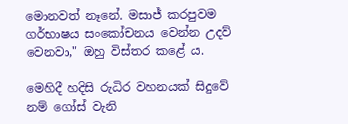මොනවත් නෑනේ. මසාජ් කරපුවම ගර්භාෂය සංකෝචනය වෙන්න උදව් වෙනවා," ඔහු විස්තර කළේ ය.

මෙහිදී හදිසි රුධිර වහනයක් සිදුවේ නම් ගෝස් වැනි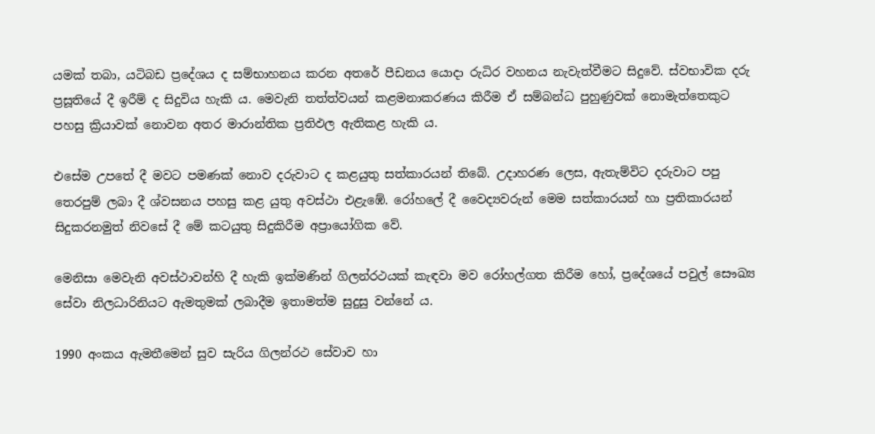යමක් තබා, යටිබඩ ප්‍රදේශය ද සම්භාහනය කරන අතරේ පීඩනය යොදා රුධිර වහනය නැවැත්වීමට සිදුවේ. ස්වභාවික දරු ප්‍රසූතියේ දී ඉරීම් ද සිදුවිය හැකි ය. මෙවැනි තත්ත්වයන් කළමනාකරණය කිරීම ඒ සම්බන්ධ පුහුණුවක් නොමැත්තෙකුට පහසු ක්‍රියාවක් නොවන අතර මාරාන්තික ප්‍රතිඵල ඇතිකළ හැකි ය.

එසේම උපතේ දී මවට පමණක් නොව දරුවාට ද කළයුතු සත්කාරයන් තිබේ. උදාහරණ ලෙස, ඇතැම්විට දරුවාට පපු තෙරපුම් ලබා දී ශ්වසනය පහසු කළ යුතු අවස්ථා එළැඹේ. රෝහලේ දී වෛද්‍යවරුන් මෙම සත්කාරයන් හා ප්‍රතිකාරයන් සිදුකරනමුත් නිවසේ දී මේ කටයුතු සිදුකිරීම අප්‍රායෝගික වේ.

මෙනිසා මෙවැනි අවස්ථාවන්හි දී හැකි ඉක්මණින් ගිලන්රථයක් කැඳවා මව රෝහල්ගත කිරීම හෝ, ප්‍රදේශයේ පවුල් සෞඛ්‍ය සේවා නිලධාරිනියට ඇමතුමක් ලබාදීම ඉතාමත්ම සුදුසු වන්නේ ය.

1990 අංකය ඇමතීමෙන් සුව සැරිය ගිලන්රථ සේවාව හා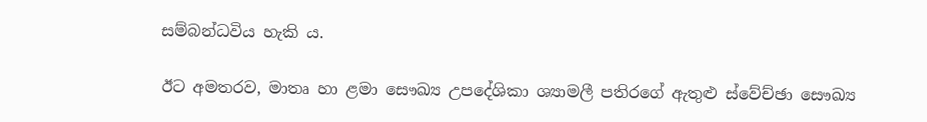සම්බන්ධවිය හැකි ය.

ඊට අමතරව, මාතෘ හා ළමා සෞඛ්‍ය උපදේශිකා ශ්‍යාමලී පතිරගේ ඇතුළු ස්වේච්ඡා සෞඛ්‍ය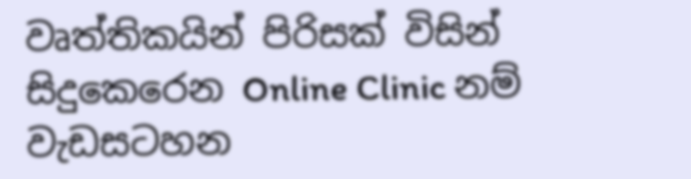වෘත්තිකයින් පිරිසක් විසින් සිදුකෙරෙන Online Clinic නම් වැඩසටහන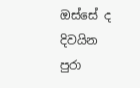ඔස්සේ ද දිවයින පුරා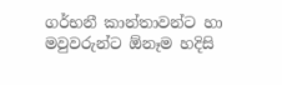ගර්භනී කාන්තාවන්ට හා මවුවරුන්ට ඕනෑම හදිසි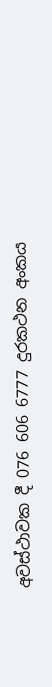අවස්ථාවක දී 076 606 6777 දුරකථන අංකය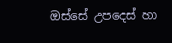ඔස්සේ උපදෙස් හා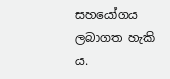සහයෝගය ලබාගත හැකි ය.